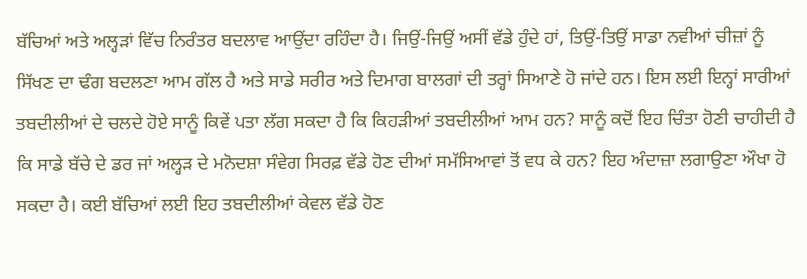ਬੱਚਿਆਂ ਅਤੇ ਅਲ੍ਹੜਾਂ ਵਿੱਚ ਨਿਰੰਤਰ ਬਦਲਾਵ ਆਉਂਦਾ ਰਹਿੰਦਾ ਹੈ। ਜਿਉਂ-ਜਿਉਂ ਅਸੀਂ ਵੱਡੇ ਹੁੰਦੇ ਹਾਂ, ਤਿਉਂ-ਤਿਉਂ ਸਾਡਾ ਨਵੀਆਂ ਚੀਜ਼ਾਂ ਨੂੰ ਸਿੱਖਣ ਦਾ ਢੰਗ ਬਦਲਣਾ ਆਮ ਗੱਲ ਹੈ ਅਤੇ ਸਾਡੇ ਸਰੀਰ ਅਤੇ ਦਿਮਾਗ ਬਾਲਗਾਂ ਦੀ ਤਰ੍ਹਾਂ ਸਿਆਣੇ ਹੋ ਜਾਂਦੇ ਹਨ। ਇਸ ਲਈ ਇਨ੍ਹਾਂ ਸਾਰੀਆਂ ਤਬਦੀਲੀਆਂ ਦੇ ਚਲਦੇ ਹੋਏ ਸਾਨੂੰ ਕਿਵੇਂ ਪਤਾ ਲੱਗ ਸਕਦਾ ਹੈ ਕਿ ਕਿਹੜੀਆਂ ਤਬਦੀਲੀਆਂ ਆਮ ਹਨ? ਸਾਨੂੰ ਕਦੋਂ ਇਹ ਚਿੰਤਾ ਹੋਣੀ ਚਾਹੀਦੀ ਹੈ ਕਿ ਸਾਡੇ ਬੱਚੇ ਦੇ ਡਰ ਜਾਂ ਅਲ੍ਹੜ ਦੇ ਮਨੋਦਸ਼ਾ ਸੰਵੇਗ ਸਿਰਫ਼ ਵੱਡੇ ਹੋਣ ਦੀਆਂ ਸਮੱਸਿਆਵਾਂ ਤੋਂ ਵਧ ਕੇ ਹਨ? ਇਹ ਅੰਦਾਜ਼ਾ ਲਗਾਉਣਾ ਔਖਾ ਹੋ ਸਕਦਾ ਹੈ। ਕਈ ਬੱਚਿਆਂ ਲਈ ਇਹ ਤਬਦੀਲੀਆਂ ਕੇਵਲ ਵੱਡੇ ਹੋਣ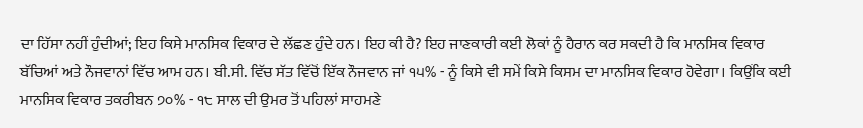ਦਾ ਹਿੱਸਾ ਨਹੀਂ ਹੁੰਦੀਆਂ; ਇਹ ਕਿਸੇ ਮਾਨਸਿਕ ਵਿਕਾਰ ਦੇ ਲੱਛਣ ਹੁੰਦੇ ਹਨ। ਇਹ ਕੀ ਹੈ? ਇਹ ਜਾਣਕਾਰੀ ਕਈ ਲੋਕਾਂ ਨੂੰ ਹੈਰਾਨ ਕਰ ਸਕਦੀ ਹੈ ਕਿ ਮਾਨਸਿਕ ਵਿਕਾਰ ਬੱਚਿਆਂ ਅਤੇ ਨੌਜਵਾਨਾਂ ਵਿੱਚ ਆਮ ਹਨ। ਬੀ.ਸੀ. ਵਿੱਚ ਸੱਤ ਵਿੱਚੋਂ ਇੱਕ ਨੌਜਵਾਨ ਜਾਂ ੧੫% - ਨੂੰ ਕਿਸੇ ਵੀ ਸਮੇਂ ਕਿਸੇ ਕਿਸਮ ਦਾ ਮਾਨਸਿਕ ਵਿਕਾਰ ਹੋਵੇਗਾ। ਕਿਉਂਕਿ ਕਈ ਮਾਨਸਿਕ ਵਿਕਾਰ ਤਕਰੀਬਨ ੭੦% - ੧੮ ਸਾਲ ਦੀ ਉਮਰ ਤੋਂ ਪਹਿਲਾਂ ਸਾਹਮਣੇ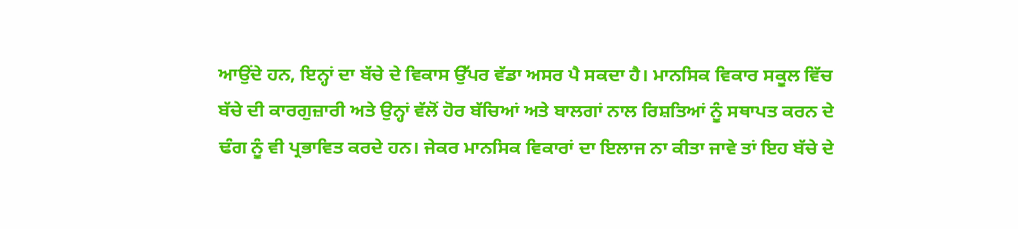ਆਉਂਦੇ ਹਨ, ਇਨ੍ਹਾਂ ਦਾ ਬੱਚੇ ਦੇ ਵਿਕਾਸ ਉੱਪਰ ਵੱਡਾ ਅਸਰ ਪੈ ਸਕਦਾ ਹੈ। ਮਾਨਸਿਕ ਵਿਕਾਰ ਸਕੂਲ ਵਿੱਚ ਬੱਚੇ ਦੀ ਕਾਰਗੁਜ਼ਾਰੀ ਅਤੇ ਉਨ੍ਹਾਂ ਵੱਲੋਂ ਹੋਰ ਬੱਚਿਆਂ ਅਤੇ ਬਾਲਗਾਂ ਨਾਲ ਰਿਸ਼ਤਿਆਂ ਨੂੰ ਸਥਾਪਤ ਕਰਨ ਦੇ ਢੰਗ ਨੂੰ ਵੀ ਪ੍ਰਭਾਵਿਤ ਕਰਦੇ ਹਨ। ਜੇਕਰ ਮਾਨਸਿਕ ਵਿਕਾਰਾਂ ਦਾ ਇਲਾਜ ਨਾ ਕੀਤਾ ਜਾਵੇ ਤਾਂ ਇਹ ਬੱਚੇ ਦੇ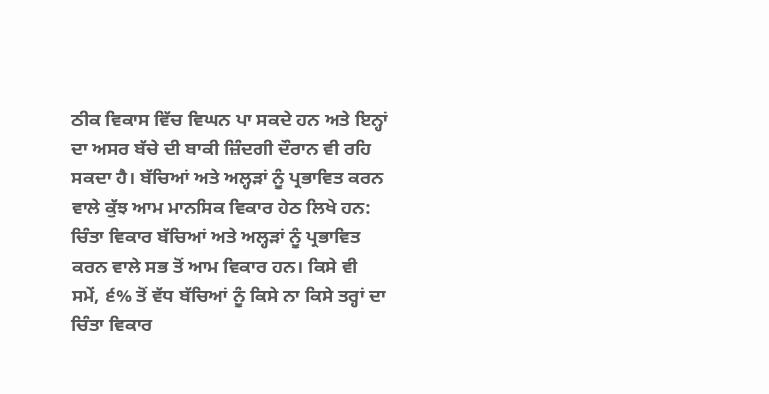ਠੀਕ ਵਿਕਾਸ ਵਿੱਚ ਵਿਘਨ ਪਾ ਸਕਦੇ ਹਨ ਅਤੇ ਇਨ੍ਹਾਂ ਦਾ ਅਸਰ ਬੱਚੇ ਦੀ ਬਾਕੀ ਜ਼ਿੰਦਗੀ ਦੌਰਾਨ ਵੀ ਰਹਿ ਸਕਦਾ ਹੈ। ਬੱਚਿਆਂ ਅਤੇ ਅਲ੍ਹੜਾਂ ਨੂੰ ਪ੍ਰਭਾਵਿਤ ਕਰਨ ਵਾਲੇ ਕੁੱਝ ਆਮ ਮਾਨਸਿਕ ਵਿਕਾਰ ਹੇਠ ਲਿਖੇ ਹਨ: ਚਿੰਤਾ ਵਿਕਾਰ ਬੱਚਿਆਂ ਅਤੇ ਅਲ੍ਹੜਾਂ ਨੂੰ ਪ੍ਰਭਾਵਿਤ ਕਰਨ ਵਾਲੇ ਸਭ ਤੋਂ ਆਮ ਵਿਕਾਰ ਹਨ। ਕਿਸੇ ਵੀ ਸਮੇਂ, ੬% ਤੋਂ ਵੱਧ ਬੱਚਿਆਂ ਨੂੰ ਕਿਸੇ ਨਾ ਕਿਸੇ ਤਰ੍ਹਾਂ ਦਾ ਚਿੰਤਾ ਵਿਕਾਰ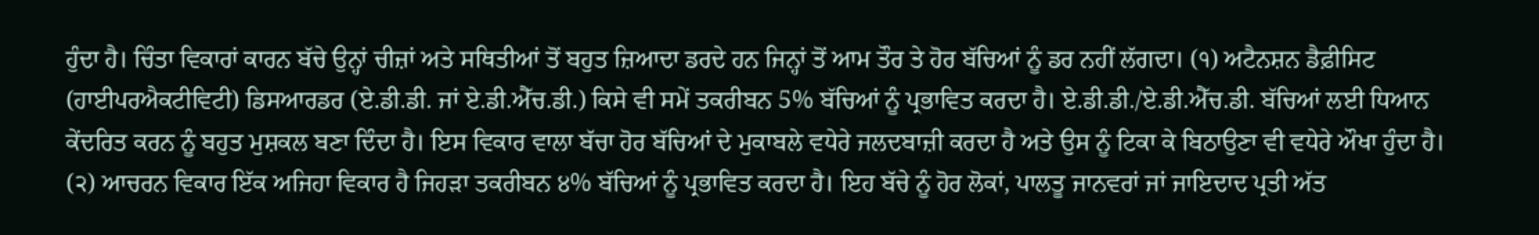ਹੁੰਦਾ ਹੈ। ਚਿੰਤਾ ਵਿਕਾਰਾਂ ਕਾਰਨ ਬੱਚੇ ਉਨ੍ਹਾਂ ਚੀਜ਼ਾਂ ਅਤੇ ਸਥਿਤੀਆਂ ਤੋਂ ਬਹੁਤ ਜ਼ਿਆਦਾ ਡਰਦੇ ਹਨ ਜਿਨ੍ਹਾਂ ਤੋਂ ਆਮ ਤੌਰ ਤੇ ਹੋਰ ਬੱਚਿਆਂ ਨੂੰ ਡਰ ਨਹੀਂ ਲੱਗਦਾ। (੧) ਅਟੈਨਸ਼ਨ ਡੈਫ਼ੀਸਿਟ (ਹਾਈਪਰਐਕਟੀਵਿਟੀ) ਡਿਸਆਰਡਰ (ਏ.ਡੀ.ਡੀ. ਜਾਂ ਏ.ਡੀ.ਐੱਚ.ਡੀ.) ਕਿਸੇ ਵੀ ਸਮੇਂ ਤਕਰੀਬਨ 5% ਬੱਚਿਆਂ ਨੂੰ ਪ੍ਰਭਾਵਿਤ ਕਰਦਾ ਹੈ। ਏ.ਡੀ.ਡੀ./ਏ.ਡੀ.ਐੱਚ.ਡੀ. ਬੱਚਿਆਂ ਲਈ ਧਿਆਨ ਕੇਂਦਰਿਤ ਕਰਨ ਨੂੰ ਬਹੁਤ ਮੁਸ਼ਕਲ ਬਣਾ ਦਿੰਦਾ ਹੈ। ਇਸ ਵਿਕਾਰ ਵਾਲਾ ਬੱਚਾ ਹੋਰ ਬੱਚਿਆਂ ਦੇ ਮੁਕਾਬਲੇ ਵਧੇਰੇ ਜਲਦਬਾਜ਼ੀ ਕਰਦਾ ਹੈ ਅਤੇ ਉਸ ਨੂੰ ਟਿਕਾ ਕੇ ਬਿਠਾਉਣਾ ਵੀ ਵਧੇਰੇ ਔਖਾ ਹੁੰਦਾ ਹੈ। (੨) ਆਚਰਨ ਵਿਕਾਰ ਇੱਕ ਅਜਿਹਾ ਵਿਕਾਰ ਹੈ ਜਿਹੜਾ ਤਕਰੀਬਨ ੪% ਬੱਚਿਆਂ ਨੂੰ ਪ੍ਰਭਾਵਿਤ ਕਰਦਾ ਹੈ। ਇਹ ਬੱਚੇ ਨੂੰ ਹੋਰ ਲੋਕਾਂ, ਪਾਲਤੂ ਜਾਨਵਰਾਂ ਜਾਂ ਜਾਇਦਾਦ ਪ੍ਰਤੀ ਅੱਤ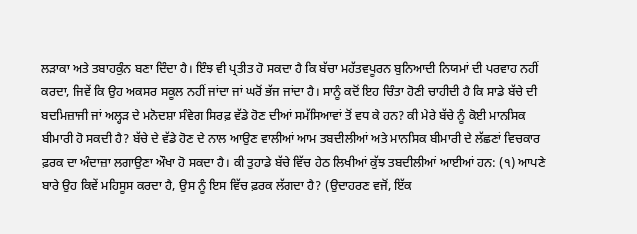ਲੜਾਕਾ ਅਤੇ ਤਬਾਹਕੁੰਨ ਬਣਾ ਦਿੰਦਾ ਹੈ। ਇੰਝ ਵੀ ਪ੍ਰਤੀਤ ਹੋ ਸਕਦਾ ਹੈ ਕਿ ਬੱਚਾ ਮਹੱਤਵਪੂਰਨ ਬੁਨਿਆਦੀ ਨਿਯਮਾਂ ਦੀ ਪਰਵਾਹ ਨਹੀਂ ਕਰਦਾ, ਜਿਵੇਂ ਕਿ ਉਹ ਅਕਸਰ ਸਕੂਲ ਨਹੀਂ ਜਾਂਦਾ ਜਾਂ ਘਰੋਂ ਭੱਜ ਜਾਂਦਾ ਹੈ। ਸਾਨੂੰ ਕਦੋਂ ਇਹ ਚਿੰਤਾ ਹੋਣੀ ਚਾਹੀਦੀ ਹੈ ਕਿ ਸਾਡੇ ਬੱਚੇ ਦੀ ਬਦਮਿਜ਼ਾਜੀ ਜਾਂ ਅਲ੍ਹੜ ਦੇ ਮਨੋਦਸ਼ਾ ਸੰਵੇਗ ਸਿਰਫ਼ ਵੱਡੇ ਹੋਣ ਦੀਆਂ ਸਮੱਸਿਆਵਾਂ ਤੋਂ ਵਧ ਕੇ ਹਨ? ਕੀ ਮੇਰੇ ਬੱਚੇ ਨੂੰ ਕੋਈ ਮਾਨਸਿਕ ਬੀਮਾਰੀ ਹੋ ਸਕਦੀ ਹੈ? ਬੱਚੇ ਦੇ ਵੱਡੇ ਹੋਣ ਦੇ ਨਾਲ ਆਉਣ ਵਾਲੀਆਂ ਆਮ ਤਬਦੀਲੀਆਂ ਅਤੇ ਮਾਨਸਿਕ ਬੀਮਾਰੀ ਦੇ ਲੱਛਣਾਂ ਵਿਚਕਾਰ ਫ਼ਰਕ ਦਾ ਅੰਦਾਜ਼ਾ ਲਗਾਉਣਾ ਔਖਾ ਹੋ ਸਕਦਾ ਹੈ। ਕੀ ਤੁਹਾਡੇ ਬੱਚੇ ਵਿੱਚ ਹੇਠ ਲਿਖੀਆਂ ਕੁੱਝ ਤਬਦੀਲੀਆਂ ਆਈਆਂ ਹਨ: (੧) ਆਪਣੇ ਬਾਰੇ ਉਹ ਕਿਵੇਂ ਮਹਿਸੂਸ ਕਰਦਾ ਹੈ, ਉਸ ਨੂੰ ਇਸ ਵਿੱਚ ਫ਼ਰਕ ਲੱਗਦਾ ਹੈ? (ਉਦਾਹਰਣ ਵਜੋਂ, ਇੱਕ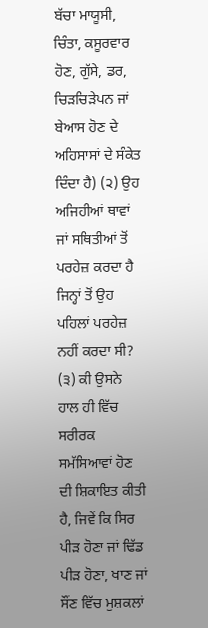ਬੱਚਾ ਮਾਯੂਸੀ, ਚਿੰਤਾ, ਕਸੂਰਵਾਰ ਹੋਣ, ਗੁੱਸੇ, ਡਰ, ਚਿੜਚਿੜੇਪਨ ਜਾਂ ਬੇਆਸ ਹੋਣ ਦੇ ਅਹਿਸਾਸਾਂ ਦੇ ਸੰਕੇਤ ਦਿੰਦਾ ਹੈ) (੨) ਉਹ ਅਜਿਹੀਆਂ ਥਾਵਾਂ ਜਾਂ ਸਥਿਤੀਆਂ ਤੋਂ ਪਰਹੇਜ਼ ਕਰਦਾ ਹੈ ਜਿਨ੍ਹਾਂ ਤੋਂ ਉਹ ਪਹਿਲਾਂ ਪਰਹੇਜ਼ ਨਹੀਂ ਕਰਦਾ ਸੀ? (੩) ਕੀ ਉਸਨੇ ਹਾਲ ਹੀ ਵਿੱਚ ਸਰੀਰਕ ਸਮੱਸਿਆਵਾਂ ਹੋਣ ਦੀ ਸ਼ਿਕਾਇਤ ਕੀਤੀ ਹੈ, ਜਿਵੇਂ ਕਿ ਸਿਰ ਪੀੜ ਹੋਣਾ ਜਾਂ ਢਿੱਡ ਪੀੜ ਹੋਣਾ, ਖਾਣ ਜਾਂ ਸੌਂਣ ਵਿੱਚ ਮੁਸ਼ਕਲਾਂ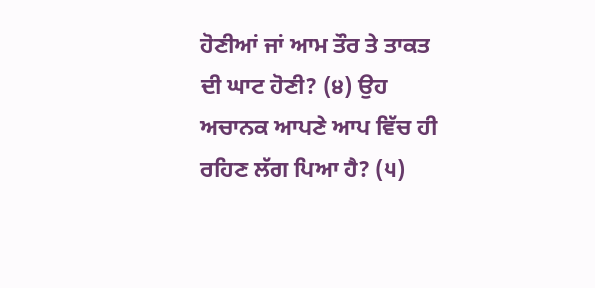ਹੋਣੀਆਂ ਜਾਂ ਆਮ ਤੌਰ ਤੇ ਤਾਕਤ ਦੀ ਘਾਟ ਹੋਣੀ? (੪) ਉਹ ਅਚਾਨਕ ਆਪਣੇ ਆਪ ਵਿੱਚ ਹੀ ਰਹਿਣ ਲੱਗ ਪਿਆ ਹੈ? (੫)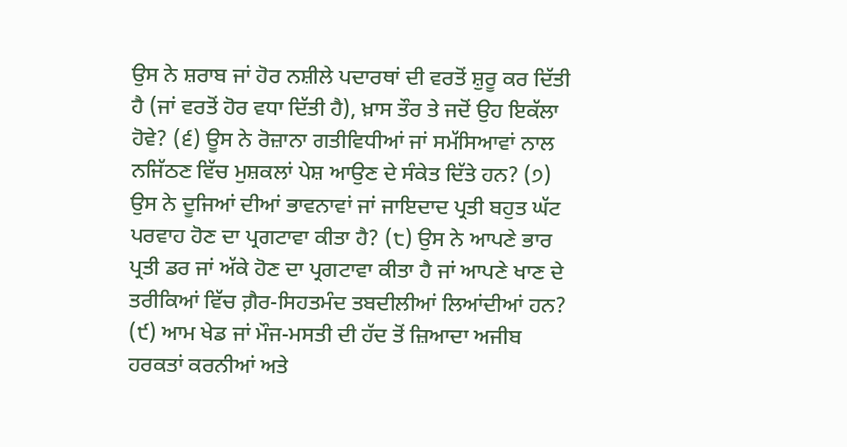ਉਸ ਨੇ ਸ਼ਰਾਬ ਜਾਂ ਹੋਰ ਨਸ਼ੀਲੇ ਪਦਾਰਥਾਂ ਦੀ ਵਰਤੋਂ ਸ਼ੁਰੂ ਕਰ ਦਿੱਤੀ ਹੈ (ਜਾਂ ਵਰਤੋਂ ਹੋਰ ਵਧਾ ਦਿੱਤੀ ਹੈ), ਖ਼ਾਸ ਤੌਰ ਤੇ ਜਦੋਂ ਉਹ ਇਕੱਲਾ ਹੋਵੇ? (੬) ਊਸ ਨੇ ਰੋਜ਼ਾਨਾ ਗਤੀਵਿਧੀਆਂ ਜਾਂ ਸਮੱਸਿਆਵਾਂ ਨਾਲ ਨਜਿੱਠਣ ਵਿੱਚ ਮੁਸ਼ਕਲਾਂ ਪੇਸ਼ ਆਉਣ ਦੇ ਸੰਕੇਤ ਦਿੱਤੇ ਹਨ? (੭) ਉਸ ਨੇ ਦੂਜਿਆਂ ਦੀਆਂ ਭਾਵਨਾਵਾਂ ਜਾਂ ਜਾਇਦਾਦ ਪ੍ਰਤੀ ਬਹੁਤ ਘੱਟ ਪਰਵਾਹ ਹੋਣ ਦਾ ਪ੍ਰਗਟਾਵਾ ਕੀਤਾ ਹੈ? (੮) ਉਸ ਨੇ ਆਪਣੇ ਭਾਰ ਪ੍ਰਤੀ ਡਰ ਜਾਂ ਅੱਕੇ ਹੋਣ ਦਾ ਪ੍ਰਗਟਾਵਾ ਕੀਤਾ ਹੈ ਜਾਂ ਆਪਣੇ ਖਾਣ ਦੇ ਤਰੀਕਿਆਂ ਵਿੱਚ ਗ਼ੈਰ-ਸਿਹਤਮੰਦ ਤਬਦੀਲੀਆਂ ਲਿਆਂਦੀਆਂ ਹਨ? (੯) ਆਮ ਖੇਡ ਜਾਂ ਮੌਜ-ਮਸਤੀ ਦੀ ਹੱਦ ਤੋਂ ਜ਼ਿਆਦਾ ਅਜੀਬ ਹਰਕਤਾਂ ਕਰਨੀਆਂ ਅਤੇ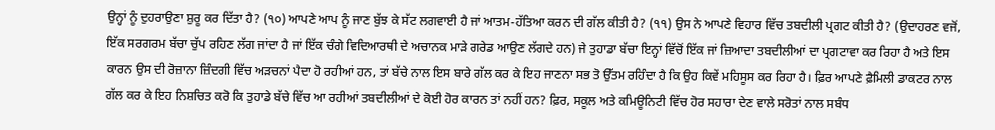ਉਨ੍ਹਾਂ ਨੂੰ ਦੁਹਰਾਉਣਾ ਸ਼ੁਰੂ ਕਰ ਦਿੱਤਾ ਹੈ? (੧੦) ਆਪਣੇ ਆਪ ਨੂੰ ਜਾਣ ਬੁੱਝ ਕੇ ਸੱਟ ਲਗਵਾਈ ਹੈ ਜਾਂ ਆਤਮ-ਹੱਤਿਆ ਕਰਨ ਦੀ ਗੱਲ ਕੀਤੀ ਹੈ? (੧੧) ਉਸ ਨੇ ਆਪਣੇ ਵਿਹਾਰ ਵਿੱਚ ਤਬਦੀਲੀ ਪ੍ਰਗਟ ਕੀਤੀ ਹੈ? (ਉਦਾਹਰਣ ਵਜੋਂ, ਇੱਕ ਸਰਗਰਮ ਬੱਚਾ ਚੁੱਪ ਰਹਿਣ ਲੱਗ ਜਾਂਦਾ ਹੈ ਜਾਂ ਇੱਕ ਚੰਗੇ ਵਿਦਿਆਰਥੀ ਦੇ ਅਚਾਨਕ ਮਾੜੇ ਗਰੇਡ ਆਉਣ ਲੱਗਦੇ ਹਨ) ਜੇ ਤੁਹਾਡਾ ਬੱਚਾ ਇਨ੍ਹਾਂ ਵਿੱਚੋਂ ਇੱਕ ਜਾਂ ਜ਼ਿਆਦਾ ਤਬਦੀਲੀਆਂ ਦਾ ਪ੍ਰਗਟਾਵਾ ਕਰ ਰਿਹਾ ਹੈ ਅਤੇ ਇਸ ਕਾਰਨ ਉਸ ਦੀ ਰੋਜ਼ਾਨਾ ਜ਼ਿੰਦਗੀ ਵਿੱਚ ਅੜਚਨਾਂ ਪੈਦਾ ਹੋ ਰਹੀਆਂ ਹਨ, ਤਾਂ ਬੱਚੇ ਨਾਲ ਇਸ ਬਾਰੇ ਗੱਲ ਕਰ ਕੇ ਇਹ ਜਾਣਨਾ ਸਭ ਤੋ ਉੱਤਮ ਰਹਿੰਦਾ ਹੈ ਕਿ ਉਹ ਕਿਵੇਂ ਮਹਿਸੂਸ ਕਰ ਰਿਹਾ ਹੈ। ਫ਼ਿਰ ਆਪਣੇ ਫ਼ੈਮਿਲੀ ਡਾਕਟਰ ਨਾਲ ਗੱਲ ਕਰ ਕੇ ਇਹ ਨਿਸ਼ਚਿਤ ਕਰੋ ਕਿ ਤੁਹਾਡੇ ਬੱਚੇ ਵਿੱਚ ਆ ਰਹੀਆਂ ਤਬਦੀਲੀਆਂ ਦੇ ਕੋਈ ਹੋਰ ਕਾਰਨ ਤਾਂ ਨਹੀਂ ਹਨ? ਫ਼ਿਰ, ਸਕੂਲ ਅਤੇ ਕਮਿਊਨਿਟੀ ਵਿੱਚ ਹੋਰ ਸਹਾਰਾ ਦੇਣ ਵਾਲੇ ਸਰੋਤਾਂ ਨਾਲ ਸਬੰਧ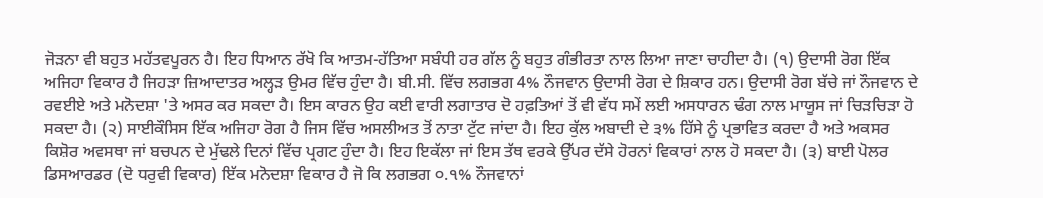ਜੋੜਨਾ ਵੀ ਬਹੁਤ ਮਹੱਤਵਪੂਰਨ ਹੈ। ਇਹ ਧਿਆਨ ਰੱਖੋ ਕਿ ਆਤਮ-ਹੱਤਿਆ ਸਬੰਧੀ ਹਰ ਗੱਲ ਨੂੰ ਬਹੁਤ ਗੰਭੀਰਤਾ ਨਾਲ ਲਿਆ ਜਾਣਾ ਚਾਹੀਦਾ ਹੈ। (੧) ਉਦਾਸੀ ਰੋਗ ਇੱਕ ਅਜਿਹਾ ਵਿਕਾਰ ਹੈ ਜਿਹੜਾ ਜ਼ਿਆਦਾਤਰ ਅਲ੍ਹੜ ਉਮਰ ਵਿੱਚ ਹੁੰਦਾ ਹੈ। ਬੀ.ਸੀ. ਵਿੱਚ ਲਗਭਗ 4% ਨੌਜਵਾਨ ਉਦਾਸੀ ਰੋਗ ਦੇ ਸ਼ਿਕਾਰ ਹਨ। ਉਦਾਸੀ ਰੋਗ ਬੱਚੇ ਜਾਂ ਨੌਜਵਾਨ ਦੇ ਰਵਈਏ ਅਤੇ ਮਨੋਦਸ਼ਾ 'ਤੇ ਅਸਰ ਕਰ ਸਕਦਾ ਹੈ। ਇਸ ਕਾਰਨ ਉਹ ਕਈ ਵਾਰੀ ਲਗਾਤਾਰ ਦੋ ਹਫ਼ਤਿਆਂ ਤੋਂ ਵੀ ਵੱਧ ਸਮੇਂ ਲਈ ਅਸਧਾਰਨ ਢੰਗ ਨਾਲ ਮਾਯੂਸ ਜਾਂ ਚਿੜਚਿੜਾ ਹੋ ਸਕਦਾ ਹੈ। (੨) ਸਾਈਕੌਸਿਸ ਇੱਕ ਅਜਿਹਾ ਰੋਗ ਹੈ ਜਿਸ ਵਿੱਚ ਅਸਲੀਅਤ ਤੋਂ ਨਾਤਾ ਟੁੱਟ ਜਾਂਦਾ ਹੈ। ਇਹ ਕੁੱਲ ਅਬਾਦੀ ਦੇ ੩% ਹਿੱਸੇ ਨੂੰ ਪ੍ਰਭਾਵਿਤ ਕਰਦਾ ਹੈ ਅਤੇ ਅਕਸਰ ਕਿਸ਼ੋਰ ਅਵਸਥਾ ਜਾਂ ਬਚਪਨ ਦੇ ਮੁੱਢਲੇ ਦਿਨਾਂ ਵਿੱਚ ਪ੍ਰਗਟ ਹੁੰਦਾ ਹੈ। ਇਹ ਇਕੱਲਾ ਜਾਂ ਇਸ ਤੱਥ ਵਰਕੇ ਉੱਪਰ ਦੱਸੇ ਹੋਰਨਾਂ ਵਿਕਾਰਾਂ ਨਾਲ ਹੋ ਸਕਦਾ ਹੈ। (੩) ਬਾਈ ਪੋਲਰ ਡਿਸਆਰਡਰ (ਦੋ ਧਰੁਵੀ ਵਿਕਾਰ) ਇੱਕ ਮਨੋਦਸ਼ਾ ਵਿਕਾਰ ਹੈ ਜੋ ਕਿ ਲਗਭਗ ੦.੧% ਨੌਜਵਾਨਾਂ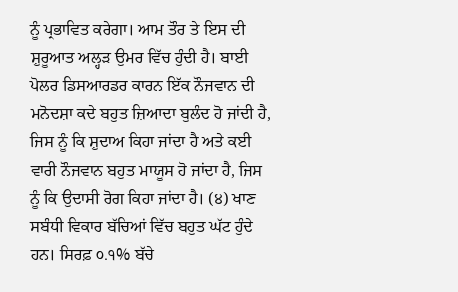ਨੂੰ ਪ੍ਰਭਾਵਿਤ ਕਰੇਗਾ। ਆਮ ਤੌਰ ਤੇ ਇਸ ਦੀ ਸ਼ੁਰੂਆਤ ਅਲ੍ਹੜ ਉਮਰ ਵਿੱਚ ਹੁੰਦੀ ਹੈ। ਬਾਈ ਪੋਲਰ ਡਿਸਆਰਡਰ ਕਾਰਨ ਇੱਕ ਨੌਜਵਾਨ ਦੀ ਮਨੋਦਸ਼ਾ ਕਦੇ ਬਹੁਤ ਜ਼ਿਆਦਾ ਬੁਲੰਦ ਹੋ ਜਾਂਦੀ ਹੈ, ਜਿਸ ਨੂੰ ਕਿ ਸ਼ੁਦਾਅ ਕਿਹਾ ਜਾਂਦਾ ਹੈ ਅਤੇ ਕਈ ਵਾਰੀ ਨੌਜਵਾਨ ਬਹੁਤ ਮਾਯੂਸ ਹੋ ਜਾਂਦਾ ਹੈ, ਜਿਸ ਨੂੰ ਕਿ ਉਦਾਸੀ ਰੋਗ ਕਿਹਾ ਜਾਂਦਾ ਹੈ। (੪) ਖਾਣ ਸਬੰਧੀ ਵਿਕਾਰ ਬੱਚਿਆਂ ਵਿੱਚ ਬਹੁਤ ਘੱਟ ਹੁੰਦੇ ਹਨ। ਸਿਰਫ਼ ੦.੧% ਬੱਚੇ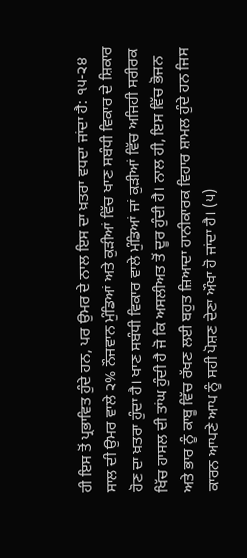ਹੀ ਇਸ ਤੋਂ ਪ੍ਰਭਾਵਿਤ ਹੁੰਦੇ ਹਨ, ਪਰ ਉਮਰ ਦੇ ਨਾਲ ਇਸ ਦਾ ਖ਼ਤਰਾ ਵਧਦਾ ਜਾਂਦਾ ਹੈ: ੧੫-੨੪ ਸਾਲ ਦੀ ਉਮਰ ਵਾਲੇ ੨% ਨੌਜਵਾਨ ਮੁੰਡਿਆਂ ਅਤੇ ਕੁੜੀਆਂ ਵਿੱਚ ਖਾਣ ਸਬੰਧੀ ਵਿਕਾਰ ਦੇ ਸ਼ਿਕਾਰ ਹੋਣ ਦਾ ਖ਼ਤਰਾ ਹੁੰਦਾ ਹੈ। ਖਾਣ ਸਬੰਧੀ ਵਿਕਾਰ ਵਾਲੇ ਮੁੰਡਿਆਂ ਜਾਂ ਕੁੜੀਆਂ ਵਿੱਚ ਅਜਿਹੀ ਸਰੀਰਕ ਖਿੱਚ ਹਾਸਲ ਦੀ ਤਾਂਘ ਹੁੰਦੀ ਹੈ ਜੋ ਕਿ ਅਸਲੀਅਤ ਤੋਂ ਦੂਰ ਹੁੰਦੀ ਹੈ। ਨਾਲ ਹੀ, ਇਸ ਵਿੱਚ ਭੋਜਨ ਅਤੇ ਭਾਰ ਨੂੰ ਕਾਬੂ ਵਿੱਚ ਰੱਖਣ ਲਈ ਬਹੁਤ ਜ਼ਿਆਦਾ ਹਾਨੀਕਾਰਕ ਵਿਹਾਰ ਸ਼ਾਮਲ ਹੁੰਦੇ ਹਨ ਜਿਸ ਕਾਰਨ ਆਪਣੇ ਆਪ ਨੂੰ ਸਹੀ ਪੋਸ਼ਣ ਦੇਣਾ ਔਖਾ ਹੋ ਜਾਂਦਾ ਹੈ। (੫)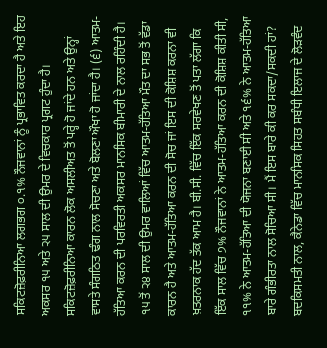ਸਕਿਟਜ਼ੋਫ਼ਰੀਨਿਆ ਲਗਭਗ ੦.੧% ਨੌਜਵਾਨਾਂ ਨੂੰ ਪ੍ਰਭਾਵਿਤ ਕਰਦਾ ਹੈ ਅਤੇ ਇਹ ਅਕਸਰ ੧੫ ਅਤੇ ੨੫ ਸਾਲ ਦੀ ਉਮਰ ਦੇ ਵਿਚਕਾਰ ਪ੍ਰਗਟ ਹੁੰਦਾ ਹੈ। ਸਕਿਟਜ਼ੋਫ਼ਰੀਨਿਆ ਕਾਰਨ ਲੋਕ ਅਸਲੀਅਤ ਤੋਂ ਪਰ੍ਹੇ ਹੋ ਜਾਂਦੇ ਹਨ ਅਤੇ ਉਨ੍ਹਾਂ ਵਾਸਤੇ ਸੰਗਠਿਤ ਢੰਗ ਨਾਲ ਸੋਚਣਾ ਅਤੇ ਬੋਲਣਾ ਔਖਾ ਹੋ ਜਾਂਦਾ ਹੈ। (੬) ਆਤਮ-ਹੱਤਿਆ ਕਰਨ ਦੀ ਪਰਵਿਰਤੀ ਅਕਸਰ ਮਾਨਸਿਕ ਬੀਮਾਰੀ ਦੇ ਨਾਲ ਰਹਿੰਦੀ ਹੈ। ੧੫ ਤੋਂ ੨੪ ਸਾਲ ਦੀ ਉਮਰ ਵਾਲਿਆਂ ਵਿੱਚ ਆਤਮ-ਹੱਤਿਆ ਮੌਤ ਦਾ ਸਭ ਤੋਂ ਵੱਡਾ ਕਾਰਨ ਹੈ ਅਤੇ ਆਤਮ-ਹੱਤਿਆ ਕਰਨ ਦੀ ਸੋਚ ਜਾਂ ਇਸ ਦੀ ਕੋਸ਼ਿਸ਼ ਕਰਨਾ ਵੀ ਖ਼ਤਰਨਾਕ ਹੱਦ ਤੱਕ ਆਮ ਹੈ। ਬੀ.ਸੀ. ਵਿੱਚ ਇੱਕ ਸਰਵੇਖਣ ਤੋਂ ਪਤਾ ਲੱਗਾ ਕਿ ਇੱਕ ਸਾਲ ਵਿੱਚ ੭% ਨੌਜਵਾਨਾਂ ਨੇ ਆਤਮ-ਹੱਤਿਆ ਕਰਨ ਦੀ ਕੋਸ਼ਿਸ਼ ਕੀਤੀ ਸੀ, ੧੧% ਨੇ ਆਤਮ-ਹੱਤਿਆ ਦੀ ਯੋਜਨਾ ਬਣਾਈ ਸੀ ਅਤੇ ੧੬% ਨੇ ਆਤਮ-ਹੱਤਿਆ ਬਾਰੇ ਗੰਭੀਰਤਾ ਨਾਲ ਸੋਚਿਆ ਸੀ। ਮੈਂ ਇਸ ਬਾਰੇ ਕੀ ਕਰ ਸਕਦਾ/ਸਕਦੀ ਹਾਂ? ਬਦਕਿਸਮਤੀ ਨਾਲ, ਕੈਨੇਡਾ ਵਿੱਚ ਮਾਨਸਿਕ ਸਿਹਤ ਸਬੰਧੀ ਇਲਾਜ ਦੇ ਲੋੜਵੰਦ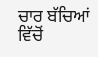ਚਾਰ ਬੱਚਿਆਂ ਵਿੱਚੋਂ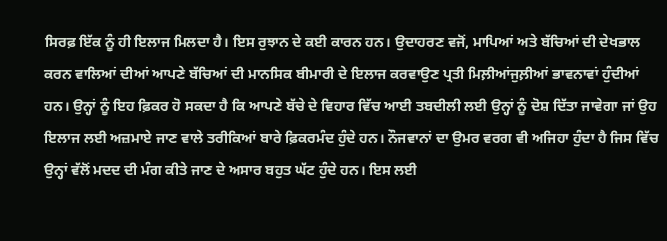ਸਿਰਫ਼ ਇੱਕ ਨੂੰ ਹੀ ਇਲਾਜ ਮਿਲਦਾ ਹੈ। ਇਸ ਰੁਝਾਨ ਦੇ ਕਈ ਕਾਰਨ ਹਨ। ਉਦਾਹਰਣ ਵਜੋਂ, ਮਾਪਿਆਂ ਅਤੇ ਬੱਚਿਆਂ ਦੀ ਦੇਖਭਾਲ ਕਰਨ ਵਾਲਿਆਂ ਦੀਆਂ ਆਪਣੇ ਬੱਚਿਆਂ ਦੀ ਮਾਨਸਿਕ ਬੀਮਾਰੀ ਦੇ ਇਲਾਜ ਕਰਵਾਉਣ ਪ੍ਰਤੀ ਮਿਲ਼ੀਆਂਜੁਲ਼ੀਆਂ ਭਾਵਨਾਵਾਂ ਹੁੰਦੀਆਂ ਹਨ। ਉਨ੍ਹਾਂ ਨੂੰ ਇਹ ਫ਼ਿਕਰ ਹੋ ਸਕਦਾ ਹੈ ਕਿ ਆਪਣੇ ਬੱਚੇ ਦੇ ਵਿਹਾਰ ਵਿੱਚ ਆਈ ਤਬਦੀਲੀ ਲਈ ਉਨ੍ਹਾਂ ਨੂੰ ਦੋਸ਼ ਦਿੱਤਾ ਜਾਵੇਗਾ ਜਾਂ ਉਹ ਇਲਾਜ ਲਈ ਅਜ਼ਮਾਏ ਜਾਣ ਵਾਲੇ ਤਰੀਕਿਆਂ ਬਾਰੇ ਫ਼ਿਕਰਮੰਦ ਹੁੰਦੇ ਹਨ। ਨੌਜਵਾਨਾਂ ਦਾ ਉਮਰ ਵਰਗ ਵੀ ਅਜਿਹਾ ਹੁੰਦਾ ਹੈ ਜਿਸ ਵਿੱਚ ਉਨ੍ਹਾਂ ਵੱਲੋਂ ਮਦਦ ਦੀ ਮੰਗ ਕੀਤੇ ਜਾਣ ਦੇ ਅਸਾਰ ਬਹੁਤ ਘੱਟ ਹੁੰਦੇ ਹਨ। ਇਸ ਲਈ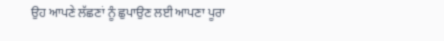ਉਹ ਆਪਣੇ ਲੱਛਣਾਂ ਨੂੰ ਛੁਪਾਉਣ ਲਈ ਆਪਣਾ ਪੂਰਾ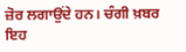ਜ਼ੋਰ ਲਗਾਉਂਦੇ ਹਨ। ਚੰਗੀ ਖ਼ਬਰ ਇਹ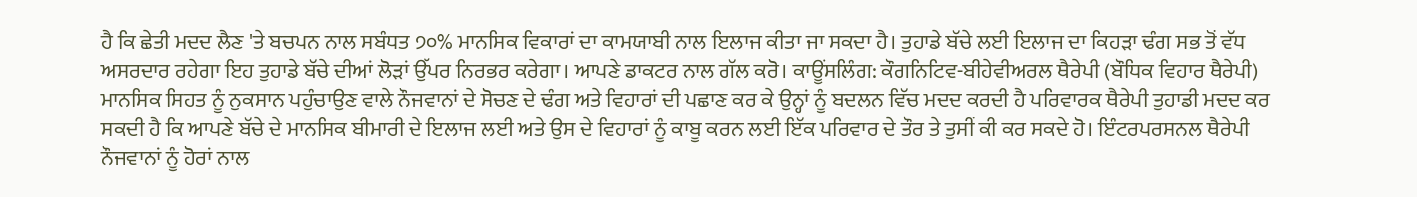ਹੈ ਕਿ ਛੇਤੀ ਮਦਦ ਲੈਣ 'ਤੇ ਬਚਪਨ ਨਾਲ ਸਬੰਧਤ ੭੦% ਮਾਨਸਿਕ ਵਿਕਾਰਾਂ ਦਾ ਕਾਮਯਾਬੀ ਨਾਲ ਇਲਾਜ ਕੀਤਾ ਜਾ ਸਕਦਾ ਹੈ। ਤੁਹਾਡੇ ਬੱਚੇ ਲਈ ਇਲਾਜ ਦਾ ਕਿਹੜਾ ਢੰਗ ਸਭ ਤੋਂ ਵੱਧ ਅਸਰਦਾਰ ਰਹੇਗਾ ਇਹ ਤੁਹਾਡੇ ਬੱਚੇ ਦੀਆਂ ਲੋੜਾਂ ਉੱਪਰ ਨਿਰਭਰ ਕਰੇਗਾ। ਆਪਣੇ ਡਾਕਟਰ ਨਾਲ ਗੱਲ ਕਰੋ। ਕਾਊਂਸਲਿੰਗ: ਕੌਗਨਿਟਿਵ-ਬੀਹੇਵੀਅਰਲ ਥੈਰੇਪੀ (ਬੌਧਿਕ ਵਿਹਾਰ ਥੈਰੇਪੀ) ਮਾਨਸਿਕ ਸਿਹਤ ਨੂੰ ਨੁਕਸਾਨ ਪਹੁੰਚਾਉਣ ਵਾਲੇ ਨੌਜਵਾਨਾਂ ਦੇ ਸੋਚਣ ਦੇ ਢੰਗ ਅਤੇ ਵਿਹਾਰਾਂ ਦੀ ਪਛਾਣ ਕਰ ਕੇ ਉਨ੍ਹਾਂ ਨੂੰ ਬਦਲਨ ਵਿੱਚ ਮਦਦ ਕਰਦੀ ਹੈ ਪਰਿਵਾਰਕ ਥੈਰੇਪੀ ਤੁਹਾਡੀ ਮਦਦ ਕਰ ਸਕਦੀ ਹੈ ਕਿ ਆਪਣੇ ਬੱਚੇ ਦੇ ਮਾਨਸਿਕ ਬੀਮਾਰੀ ਦੇ ਇਲਾਜ ਲਈ ਅਤੇ ਉਸ ਦੇ ਵਿਹਾਰਾਂ ਨੂੰ ਕਾਬੂ ਕਰਨ ਲਈ ਇੱਕ ਪਰਿਵਾਰ ਦੇ ਤੌਰ ਤੇ ਤੁਸੀਂ ਕੀ ਕਰ ਸਕਦੇ ਹੋ। ਇੰਟਰਪਰਸਨਲ ਥੈਰੇਪੀ ਨੌਜਵਾਨਾਂ ਨੂੰ ਹੋਰਾਂ ਨਾਲ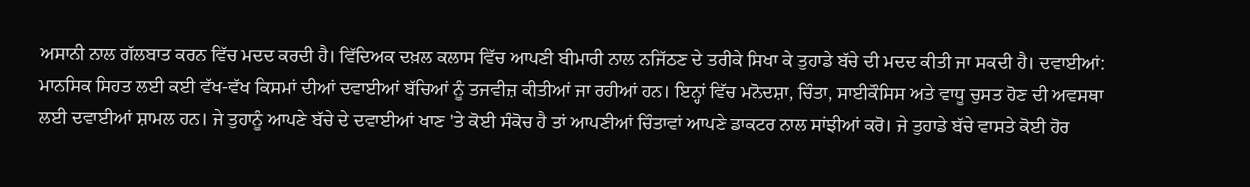ਅਸਾਨੀ ਨਾਲ ਗੱਲਬਾਤ ਕਰਨ ਵਿੱਚ ਮਦਦ ਕਰਦੀ ਹੈ। ਵਿੱਦਿਅਕ ਦਖ਼ਲ ਕਲਾਸ ਵਿੱਚ ਆਪਣੀ ਬੀਮਾਰੀ ਨਾਲ ਨਜਿੱਠਣ ਦੇ ਤਰੀਕੇ ਸਿਖਾ ਕੇ ਤੁਹਾਡੇ ਬੱਚੇ ਦੀ ਮਦਦ ਕੀਤੀ ਜਾ ਸਕਦੀ ਹੈ। ਦਵਾਈਆਂ: ਮਾਨਸਿਕ ਸਿਹਤ ਲਈ ਕਈ ਵੱਖ-ਵੱਖ ਕਿਸਮਾਂ ਦੀਆਂ ਦਵਾਈਆਂ ਬੱਚਿਆਂ ਨੂੰ ਤਜਵੀਜ਼ ਕੀਤੀਆਂ ਜਾ ਰਹੀਆਂ ਹਨ। ਇਨ੍ਹਾਂ ਵਿੱਚ ਮਨੋਦਸ਼ਾ, ਚਿੰਤਾ, ਸਾਈਕੌਸਿਸ ਅਤੇ ਵਾਧੂ ਚੁਸਤ ਹੋਣ ਦੀ ਅਵਸਥਾ ਲਈ ਦਵਾਈਆਂ ਸ਼ਾਮਲ ਹਨ। ਜੇ ਤੁਹਾਨੂੰ ਆਪਣੇ ਬੱਚੇ ਦੇ ਦਵਾਈਆਂ ਖਾਣ 'ਤੇ ਕੋਈ ਸੰਕੋਚ ਹੈ ਤਾਂ ਆਪਣੀਆਂ ਚਿੰਤਾਵਾਂ ਆਪਣੇ ਡਾਕਟਰ ਨਾਲ ਸਾਂਝੀਆਂ ਕਰੋ। ਜੇ ਤੁਹਾਡੇ ਬੱਚੇ ਵਾਸਤੇ ਕੋਈ ਹੋਰ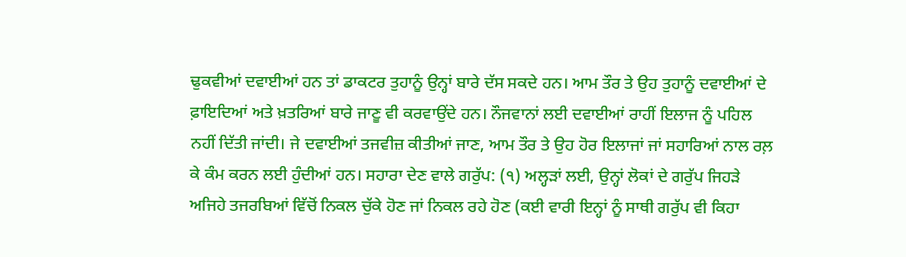ਢੁਕਵੀਆਂ ਦਵਾਈਆਂ ਹਨ ਤਾਂ ਡਾਕਟਰ ਤੁਹਾਨੂੰ ਉਨ੍ਹਾਂ ਬਾਰੇ ਦੱਸ ਸਕਦੇ ਹਨ। ਆਮ ਤੌਰ ਤੇ ਉਹ ਤੁਹਾਨੂੰ ਦਵਾਈਆਂ ਦੇ ਫ਼ਾਇਦਿਆਂ ਅਤੇ ਖ਼ਤਰਿਆਂ ਬਾਰੇ ਜਾਣੂ ਵੀ ਕਰਵਾਉਂਦੇ ਹਨ। ਨੌਜਵਾਨਾਂ ਲਈ ਦਵਾਈਆਂ ਰਾਹੀਂ ਇਲਾਜ ਨੂੰ ਪਹਿਲ ਨਹੀਂ ਦਿੱਤੀ ਜਾਂਦੀ। ਜੇ ਦਵਾਈਆਂ ਤਜਵੀਜ਼ ਕੀਤੀਆਂ ਜਾਣ, ਆਮ ਤੌਰ ਤੇ ਉਹ ਹੋਰ ਇਲਾਜਾਂ ਜਾਂ ਸਹਾਰਿਆਂ ਨਾਲ ਰਲ਼ ਕੇ ਕੰਮ ਕਰਨ ਲਈ ਹੁੰਦੀਆਂ ਹਨ। ਸਹਾਰਾ ਦੇਣ ਵਾਲੇ ਗਰੁੱਪ: (੧) ਅਲ੍ਹੜਾਂ ਲਈ, ਉਨ੍ਹਾਂ ਲੋਕਾਂ ਦੇ ਗਰੁੱਪ ਜਿਹੜੇ ਅਜਿਹੇ ਤਜਰਬਿਆਂ ਵਿੱਚੋਂ ਨਿਕਲ ਚੁੱਕੇ ਹੋਣ ਜਾਂ ਨਿਕਲ ਰਹੇ ਹੋਣ (ਕਈ ਵਾਰੀ ਇਨ੍ਹਾਂ ਨੂੰ ਸਾਥੀ ਗਰੁੱਪ ਵੀ ਕਿਹਾ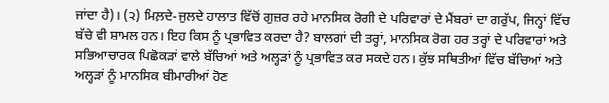ਜਾਂਦਾ ਹੈ)। (੨) ਮਿਲ਼ਦੇ-ਜੁਲਦੇ ਹਾਲਾਤ ਵਿੱਚੋਂ ਗੁਜ਼ਰ ਰਹੇ ਮਾਨਸਿਕ ਰੋਗੀ ਦੇ ਪਰਿਵਾਰਾਂ ਦੇ ਮੈਂਬਰਾਂ ਦਾ ਗਰੁੱਪ, ਜਿਨ੍ਹਾਂ ਵਿੱਚ ਬੱਚੇ ਵੀ ਸ਼ਾਮਲ ਹਨ। ਇਹ ਕਿਸ ਨੂੰ ਪ੍ਰਭਾਵਿਤ ਕਰਦਾ ਹੈ? ਬਾਲਗਾਂ ਦੀ ਤਰ੍ਹਾਂ, ਮਾਨਸਿਕ ਰੋਗ ਹਰ ਤਰ੍ਹਾਂ ਦੇ ਪਰਿਵਾਰਾਂ ਅਤੇ ਸਭਿਆਚਾਰਕ ਪਿਛੋਕੜਾਂ ਵਾਲੇ ਬੱਚਿਆਂ ਅਤੇ ਅਲ੍ਹੜਾਂ ਨੂੰ ਪ੍ਰਭਾਵਿਤ ਕਰ ਸਕਦੇ ਹਨ। ਕੁੱਝ ਸਥਿਤੀਆਂ ਵਿੱਚ ਬੱਚਿਆਂ ਅਤੇ ਅਲ੍ਹੜਾਂ ਨੂੰ ਮਾਨਸਿਕ ਬੀਮਾਰੀਆਂ ਹੋਣ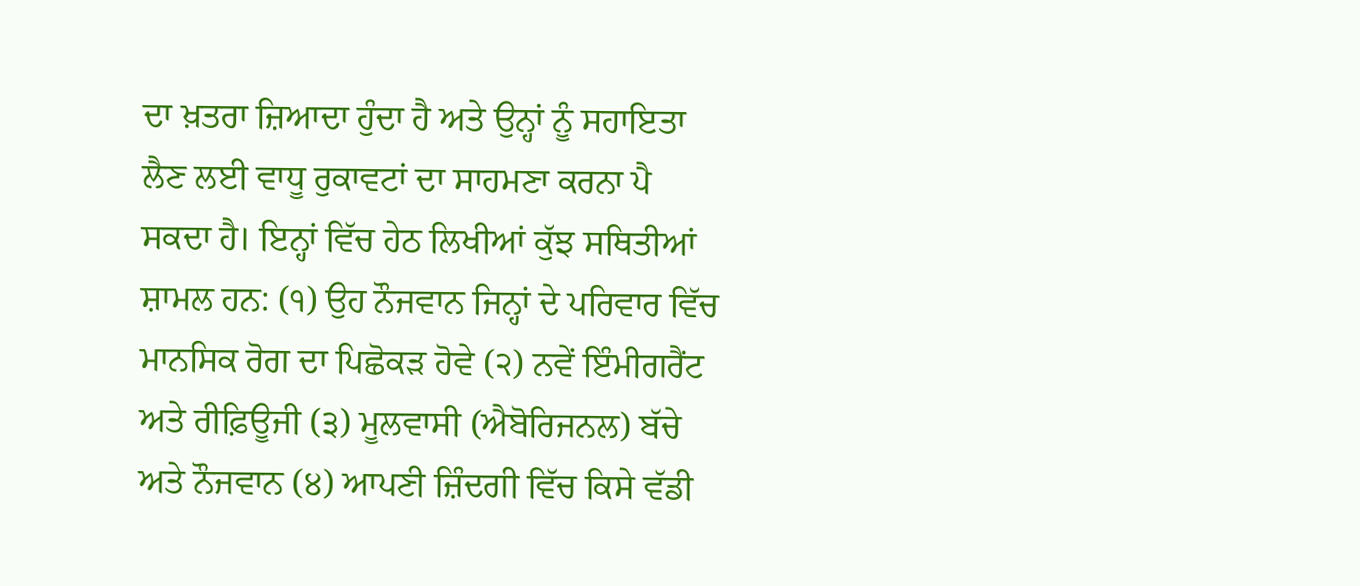ਦਾ ਖ਼ਤਰਾ ਜ਼ਿਆਦਾ ਹੁੰਦਾ ਹੈ ਅਤੇ ਉਨ੍ਹਾਂ ਨੂੰ ਸਹਾਇਤਾ ਲੈਣ ਲਈ ਵਾਧੂ ਰੁਕਾਵਟਾਂ ਦਾ ਸਾਹਮਣਾ ਕਰਨਾ ਪੈ ਸਕਦਾ ਹੈ। ਇਨ੍ਹਾਂ ਵਿੱਚ ਹੇਠ ਲਿਖੀਆਂ ਕੁੱਝ ਸਥਿਤੀਆਂ ਸ਼ਾਮਲ ਹਨ: (੧) ਉਹ ਨੌਜਵਾਨ ਜਿਨ੍ਹਾਂ ਦੇ ਪਰਿਵਾਰ ਵਿੱਚ ਮਾਨਸਿਕ ਰੋਗ ਦਾ ਪਿਛੋਕੜ ਹੋਵੇ (੨) ਨਵੇਂ ਇੰਮੀਗਰੈਂਟ ਅਤੇ ਰੀਫ਼ਿਊਜੀ (੩) ਮੂਲਵਾਸੀ (ਐਬੋਰਿਜਨਲ) ਬੱਚੇ ਅਤੇ ਨੌਜਵਾਨ (੪) ਆਪਣੀ ਜ਼ਿੰਦਗੀ ਵਿੱਚ ਕਿਸੇ ਵੱਡੀ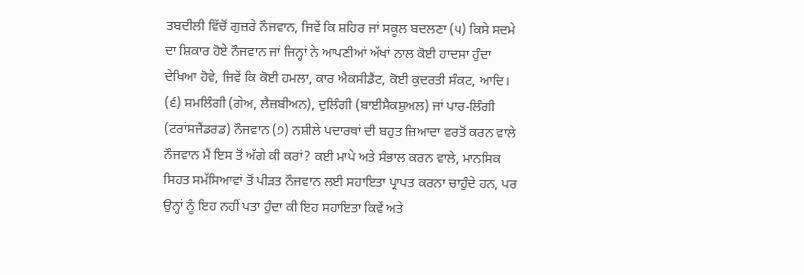ਤਬਦੀਲੀ ਵਿੱਚੋਂ ਗੁਜ਼ਰੇ ਨੌਜਵਾਨ, ਜਿਵੇਂ ਕਿ ਸ਼ਹਿਰ ਜਾਂ ਸਕੂਲ ਬਦਲਣਾ (੫) ਕਿਸੇ ਸਦਮੇ ਦਾ ਸ਼ਿਕਾਰ ਹੋਏ ਨੌਜਵਾਨ ਜਾਂ ਜਿਨ੍ਹਾਂ ਨੇ ਆਪਣੀਆਂ ਅੱਖਾਂ ਨਾਲ ਕੋਈ ਹਾਦਸਾ ਹੁੰਦਾ ਦੇਖਿਆ ਹੋਵੇ, ਜਿਵੇਂ ਕਿ ਕੋਈ ਹਮਲਾ, ਕਾਰ ਐਕਸੀਡੈਂਟ, ਕੋਈ ਕੁਦਰਤੀ ਸੰਕਟ, ਆਦਿ। (੬) ਸਮਲਿੰਗੀ (ਗੇਅ, ਲੈਜ਼ਬੀਅਨ), ਦੁਲਿੰਗੀ (ਬਾਈਸੈਕਸ਼ੁਅਲ) ਜਾਂ ਪਾਰ-ਲਿੰਗੀ (ਟਰਾਂਸਜੈਂਡਰਡ) ਨੌਜਵਾਨ (੭) ਨਸ਼ੀਲੇ ਪਦਾਰਥਾਂ ਦੀ ਬਹੁਤ ਜ਼ਿਆਦਾ ਵਰਤੋਂ ਕਰਨ ਵਾਲੇ ਨੌਜਵਾਨ ਮੈਂ ਇਸ ਤੋਂ ਅੱਗੇ ਕੀ ਕਰਾਂ? ਕਈ ਮਾਪੇ ਅਤੇ ਸੰਭਾਲ ਕਰਨ ਵਾਲੇ, ਮਾਨਸਿਕ ਸਿਹਤ ਸਮੱਸਿਆਵਾਂ ਤੋਂ ਪੀੜਤ ਨੌਜਵਾਨ ਲਈ ਸਹਾਇਤਾ ਪ੍ਰਾਪਤ ਕਰਨਾ ਚਾਹੁੰਦੇ ਹਨ, ਪਰ ਉਨ੍ਹਾਂ ਨੂੰ ਇਹ ਨਹੀਂ ਪਤਾ ਹੁੰਦਾ ਕੀ ਇਹ ਸਹਾਇਤਾ ਕਿਵੇਂ ਅਤੇ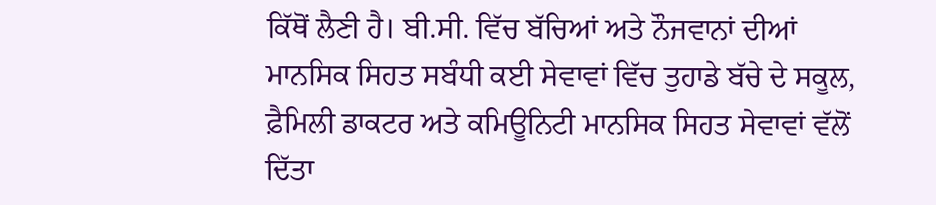ਕਿੱਥੋਂ ਲੈਣੀ ਹੈ। ਬੀ.ਸੀ. ਵਿੱਚ ਬੱਚਿਆਂ ਅਤੇ ਨੌਜਵਾਨਾਂ ਦੀਆਂ ਮਾਨਸਿਕ ਸਿਹਤ ਸਬੰਧੀ ਕਈ ਸੇਵਾਵਾਂ ਵਿੱਚ ਤੁਹਾਡੇ ਬੱਚੇ ਦੇ ਸਕੂਲ, ਫ਼ੈਮਿਲੀ ਡਾਕਟਰ ਅਤੇ ਕਮਿਊਨਿਟੀ ਮਾਨਸਿਕ ਸਿਹਤ ਸੇਵਾਵਾਂ ਵੱਲੋਂ ਦਿੱਤਾ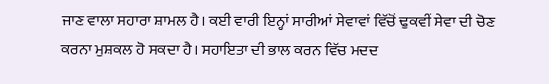ਜਾਣ ਵਾਲਾ ਸਹਾਰਾ ਸ਼ਾਮਲ ਹੈ। ਕਈ ਵਾਰੀ ਇਨ੍ਹਾਂ ਸਾਰੀਆਂ ਸੇਵਾਵਾਂ ਵਿੱਚੋਂ ਢੁਕਵੀਂ ਸੇਵਾ ਦੀ ਚੋਣ ਕਰਨਾ ਮੁਸ਼ਕਲ ਹੋ ਸਕਦਾ ਹੈ। ਸਹਾਇਤਾ ਦੀ ਭਾਲ ਕਰਨ ਵਿੱਚ ਮਦਦ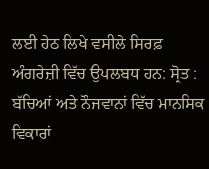ਲਈ ਹੇਠ ਲਿਖੇ ਵਸੀਲੇ ਸਿਰਫ਼ ਅੰਗਰੇਜ਼ੀ ਵਿੱਚ ਉਪਲਬਧ ਹਨ: ਸ੍ਰੋਤ : ਬੱਚਿਆਂ ਅਤੇ ਨੌਜਵਾਨਾਂ ਵਿੱਚ ਮਾਨਸਿਕ ਵਿਕਾਰਾਂ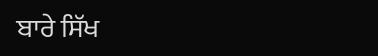ਬਾਰੇ ਸਿੱਖ